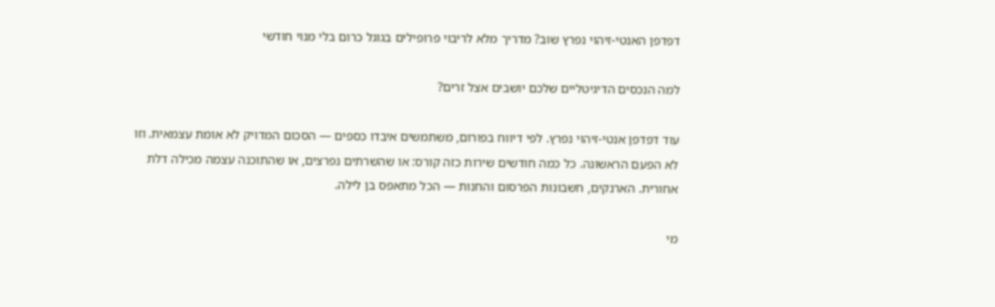דפדפן האנטי-זיהוי נפרץ שוב? מדריך מלא לריבוי פרופילים בגוגל כרום בלי מנוי חודשי

למה הנכסים הדיגיטליים שלכם יושבים אצל זרים?

עוד דפדפן אנטי-זיהוי נפרץ. לפי דיווח בפורום, משתמשים איבדו כספים — הסכום המדויק לא אומת עצמאית. וזו לא הפעם הראשונה. כל כמה חודשים שירות כזה קורס: או שהשרתים נפרצים, או שהתוכנה עצמה מכילה דלת אחורית. הארנקים, חשבונות הפרסום והחנות — הכל מתאפס בן לילה.

מי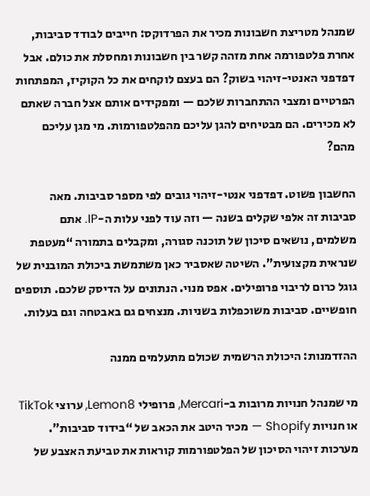שמנהל מטריצת חשבונות מכיר את הפרדוקס: חייבים לבודד סביבות, אחרת פלטפורמה אחת מזהה קשר בין חשבונות ומחסלת את כולם. אבל דפדפני האנטי-זיהוי בשוק? הם בעצם לוקחים את כל הקוקיז, המפתחות הפרטיים ומצבי ההתחברות שלכם — ומפקידים אותם אצל חברה שאתם לא מכירים. הם מבטיחים להגן עליכם מהפלטפורמות. מי מגן עליכם מהם?

החשבון פשוט. דפדפני אנטי-זיהוי גובים לפי מספר סביבות. מאה סביבות זה אלפי שקלים בשנה — וזה עוד לפני עלות ה-IP. אתם משלמים, נושאים סיכון של תוכנה סגורה, ומקבלים בתמורה “מעטפת שנראית מקצועית”. השיטה שאסביר כאן משתמשת ביכולת המובנית של גוגל כרום לריבוי פרופילים. אפס מנוי. הנתונים על הדיסק שלכם. תוספים חופשיים. סביבות משוכפלות בשניות. מנצחים גם באבטחה וגם בעלות.

ההזדמנות: היכולת הרשמית שכולם מתעלמים ממנה

מי שמנהל חנויות מרובות ב-Mercari, פרופילי Lemon8, ערוצי TikTok או חנויות Shopify — מכיר היטב את הכאב של “בידוד סביבות”. מערכות זיהוי הסיכון של הפלטפורמות קוראות את טביעת האצבע של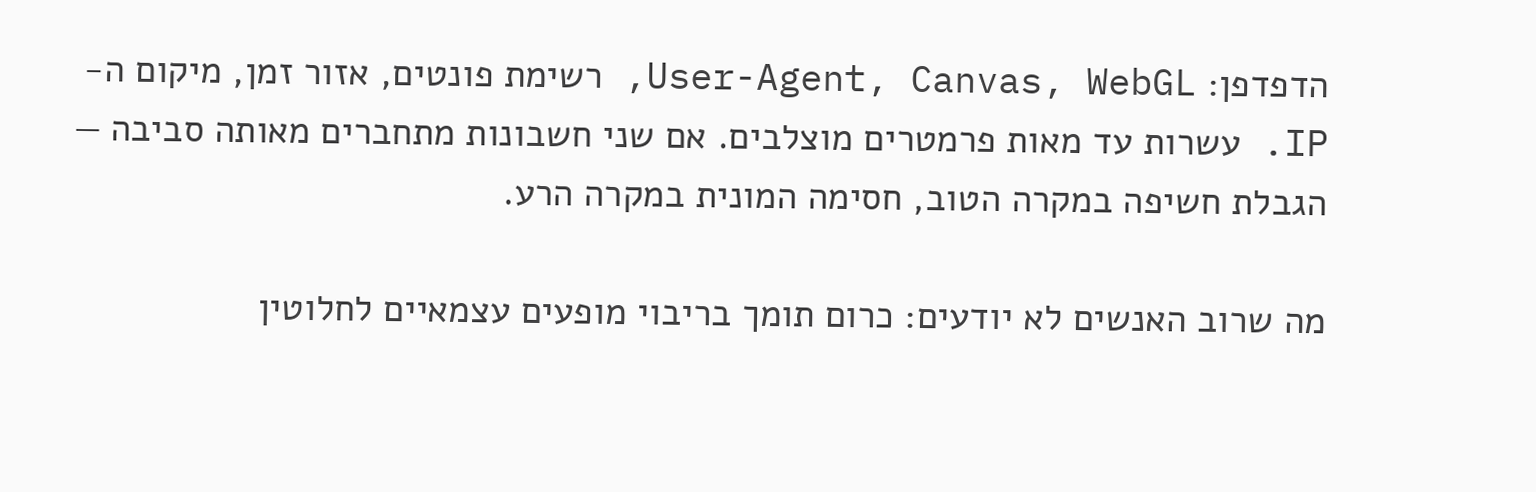הדפדפן: User-Agent, Canvas, WebGL, רשימת פונטים, אזור זמן, מיקום ה-IP. עשרות עד מאות פרמטרים מוצלבים. אם שני חשבונות מתחברים מאותה סביבה — הגבלת חשיפה במקרה הטוב, חסימה המונית במקרה הרע.

מה שרוב האנשים לא יודעים: כרום תומך בריבוי מופעים עצמאיים לחלוטין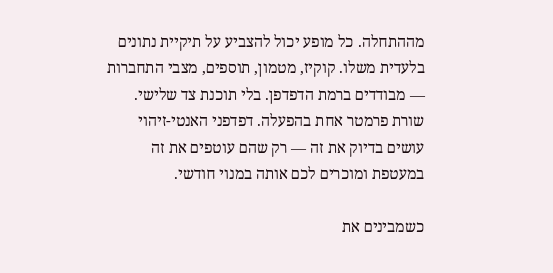מההתחלה. כל מופע יכול להצביע על תיקיית נתונים בלעדית משלו. קוקיז, מטמון, תוספים, מצבי התחברות — מבודדים ברמת הדפדפן. בלי תוכנת צד שלישי. שורת פרמטר אחת בהפעלה. דפדפני האנטי-זיהוי עושים בדיוק את זה — רק שהם עוטפים את זה במעטפת ומוכרים לכם אותה במנוי חודשי.

כשמבינים את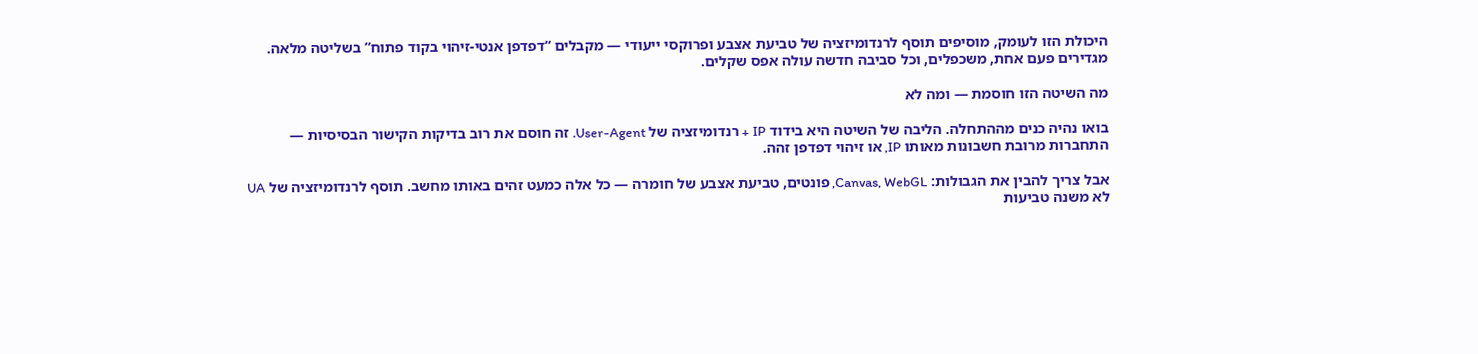היכולת הזו לעומק, מוסיפים תוסף לרנדומיזציה של טביעת אצבע ופרוקסי ייעודי — מקבלים “דפדפן אנטי-זיהוי בקוד פתוח” בשליטה מלאה. מגדירים פעם אחת, משכפלים, וכל סביבה חדשה עולה אפס שקלים.

מה השיטה הזו חוסמת — ומה לא

בואו נהיה כנים מההתחלה. הליבה של השיטה היא בידוד IP + רנדומיזציה של User-Agent. זה חוסם את רוב בדיקות הקישור הבסיסיות — התחברות מרובת חשבונות מאותו IP, או זיהוי דפדפן זהה.

אבל צריך להבין את הגבולות: Canvas, WebGL, פונטים, טביעת אצבע של חומרה — כל אלה כמעט זהים באותו מחשב. תוסף לרנדומיזציה של UA לא משנה טביעות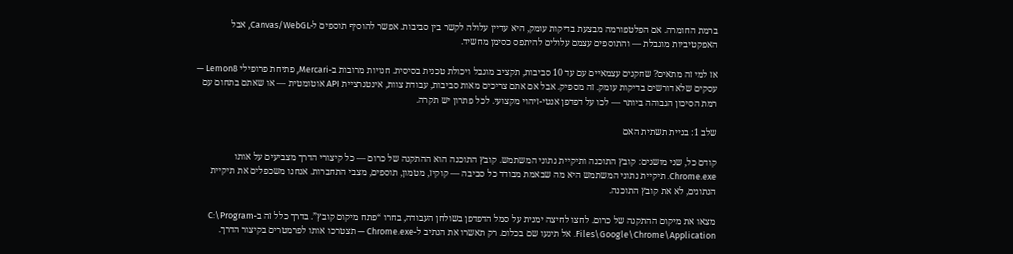ברמת החומרה. אם הפלטפורמה מבצעת בדיקות עומק, היא עדיין עלולה לקשר בין סביבות. אפשר להוסיף תוספים ל-Canvas/WebGL, אבל האפקטיביות מוגבלת — והתוספים עצמם עלולים להיתפס כסימן מחשיד.

אז למי זה מתאים? שחקנים עצמאיים עם עד 10 סביבות, תקציב מוגבל ויכולת טכנית בסיסית. חנויות מרובות ב-Mercari, פתיחת פרופילי Lemon8 — עסקים שלא דורשים בדיקות עומק. זה מספיק. אבל אם אתם צריכים מאות סביבות, עבודת צוות, אינטגרציית API אוטומטית — או שאתם בתחום עם רמת הסיכון הגבוהה ביותר — לכו על דפדפן אנטי-זיהוי מקצועי. לכל פתרון יש תקרה.

שלב 1: בניית תשתית האם

קודם כל, שני מושגים: קובץ התוכנה ותיקיית נתוני המשתמש. קובץ התוכנה הוא ההתקנה של כרום — כל קיצורי הדרך מצביעים על אותו Chrome.exe. תיקיית נתוני המשתמש היא מה שבאמת מבודד כל סביבה — קוקיז, מטמון, תוספים, מצבי התחברות. אנחנו משכפלים את תיקיית הנתונים, לא את קובץ התוכנה.

מצאו את מיקום ההתקנה של כרום. לחצו לחיצה ימנית על סמל הדפדפן בשולחן העבודה, בחרו “פתח מיקום קובץ”. בדרך כלל זה ב-C:\Program Files\Google\Chrome\Application. אל תיגעו שם בכלום. רק תאשרו את הנתיב ל-Chrome.exe — תצטרכו אותו לפרמטרים בקיצור הדרך.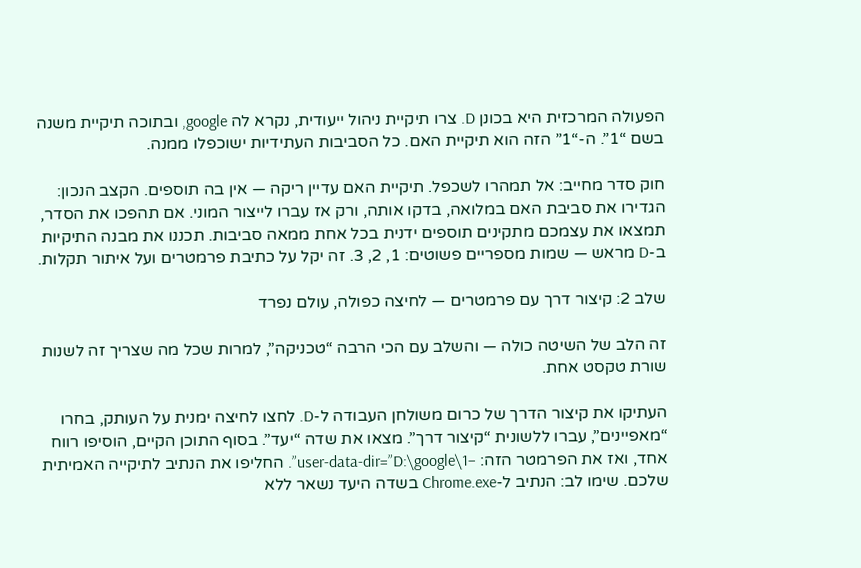הפעולה המרכזית היא בכונן D. צרו תיקיית ניהול ייעודית, נקרא לה google, ובתוכה תיקיית משנה בשם “1”. ה-“1” הזה הוא תיקיית האם. כל הסביבות העתידיות ישוכפלו ממנה.

חוק סדר מחייב: אל תמהרו לשכפל. תיקיית האם עדיין ריקה — אין בה תוספים. הקצב הנכון: הגדירו את סביבת האם במלואה, בדקו אותה, ורק אז עברו לייצור המוני. אם תהפכו את הסדר, תמצאו את עצמכם מתקינים תוספים ידנית בכל אחת ממאה סביבות. תכננו את מבנה התיקיות ב-D מראש — שמות מספריים פשוטים: 1, 2, 3. זה יקל על כתיבת פרמטרים ועל איתור תקלות.

שלב 2: קיצור דרך עם פרמטרים — לחיצה כפולה, עולם נפרד

זה הלב של השיטה כולה — והשלב עם הכי הרבה “טכניקה”, למרות שכל מה שצריך זה לשנות שורת טקסט אחת.

העתיקו את קיצור הדרך של כרום משולחן העבודה ל-D. לחצו לחיצה ימנית על העותק, בחרו “מאפיינים”, עברו ללשונית “קיצור דרך”. מצאו את שדה “יעד”. בסוף התוכן הקיים, הוסיפו רווח אחד, ואז את הפרמטר הזה: –user-data-dir=”D:\google\1”. החליפו את הנתיב לתיקייה האמיתית שלכם. שימו לב: הנתיב ל-Chrome.exe בשדה היעד נשאר ללא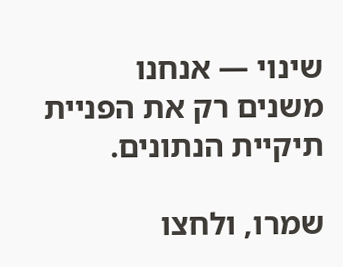שינוי — אנחנו משנים רק את הפניית תיקיית הנתונים.

שמרו, ולחצו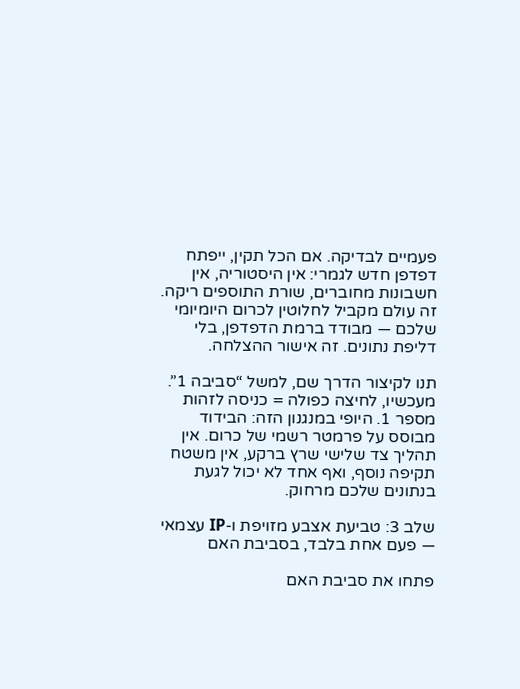פעמיים לבדיקה. אם הכל תקין, ייפתח דפדפן חדש לגמרי: אין היסטוריה, אין חשבונות מחוברים, שורת התוספים ריקה. זה עולם מקביל לחלוטין לכרום היומיומי שלכם — מבודד ברמת הדפדפן, בלי דליפת נתונים. זה אישור ההצלחה.

תנו לקיצור הדרך שם, למשל “סביבה 1”. מעכשיו, לחיצה כפולה = כניסה לזהות מספר 1. היופי במנגנון הזה: הבידוד מבוסס על פרמטר רשמי של כרום. אין תהליך צד שלישי שרץ ברקע, אין משטח תקיפה נוסף, ואף אחד לא יכול לגעת בנתונים שלכם מרחוק.

שלב 3: טביעת אצבע מזויפת ו-IP עצמאי — פעם אחת בלבד, בסביבת האם

פתחו את סביבת האם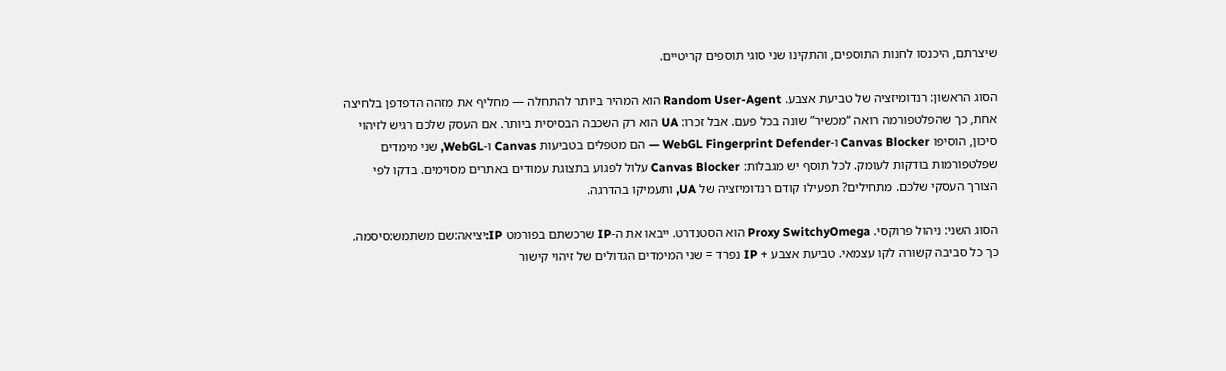שיצרתם, היכנסו לחנות התוספים, והתקינו שני סוגי תוספים קריטיים.

הסוג הראשון: רנדומיזציה של טביעת אצבע. Random User-Agent הוא המהיר ביותר להתחלה — מחליף את מזהה הדפדפן בלחיצה אחת, כך שהפלטפורמה רואה “מכשיר” שונה בכל פעם. אבל זכרו: UA הוא רק השכבה הבסיסית ביותר. אם העסק שלכם רגיש לזיהוי סיכון, הוסיפו Canvas Blocker ו-WebGL Fingerprint Defender — הם מטפלים בטביעות Canvas ו-WebGL, שני מימדים שפלטפורמות בודקות לעומק. לכל תוסף יש מגבלות: Canvas Blocker עלול לפגוע בתצוגת עמודים באתרים מסוימים. בדקו לפי הצורך העסקי שלכם. מתחילים? תפעילו קודם רנדומיזציה של UA, ותעמיקו בהדרגה.

הסוג השני: ניהול פרוקסי. Proxy SwitchyOmega הוא הסטנדרט. ייבאו את ה-IP שרכשתם בפורמט IP:יציאה:שם משתמש:סיסמה. כך כל סביבה קשורה לקו עצמאי. טביעת אצבע + IP נפרד = שני המימדים הגדולים של זיהוי קישור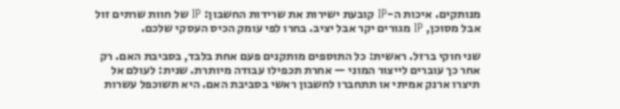מנותקים. איכות ה-IP קובעת ישירות את שרידות החשבון: IP של חוות שרתים זול אבל מסוכן, IP מגורים יקר אבל יציב. בחרו לפי עומק הכיס העסקי שלכם.

שני חוקי ברזל. ראשית: כל התוספים מותקנים פעם אחת בלבד, בסביבת האם. רק אחר כך עוברים לייצור המוני — אחרת תכפילו עבודה מיותרת. שנית: לעולם אל תיצרו ארנק אמיתי או תתחברו לחשבון ראשי בסביבת האם. היא תשוכפל עשרות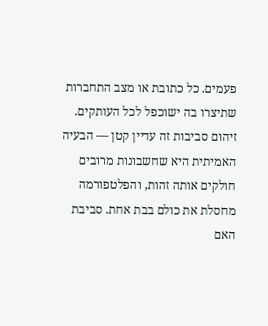פעמים. כל כתובת או מצב התחברות שתיצרו בה ישוכפל לכל העותקים. זיהום סביבות זה עדיין קטן — הבעיה האמיתית היא שחשבונות מרובים חולקים אותה זהות, והפלטפורמה מחסלת את כולם בבת אחת. סביבת האם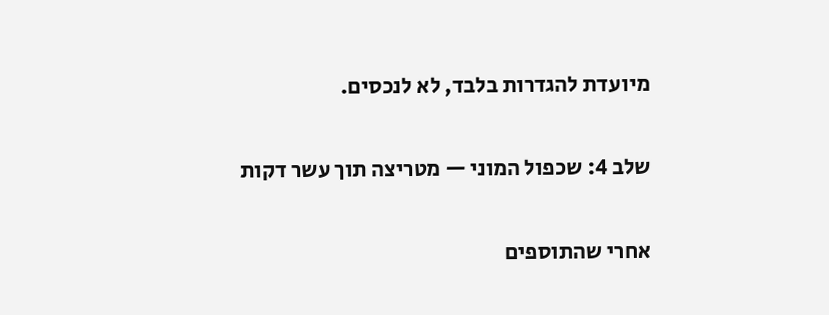מיועדת להגדרות בלבד, לא לנכסים.

שלב 4: שכפול המוני — מטריצה תוך עשר דקות

אחרי שהתוספים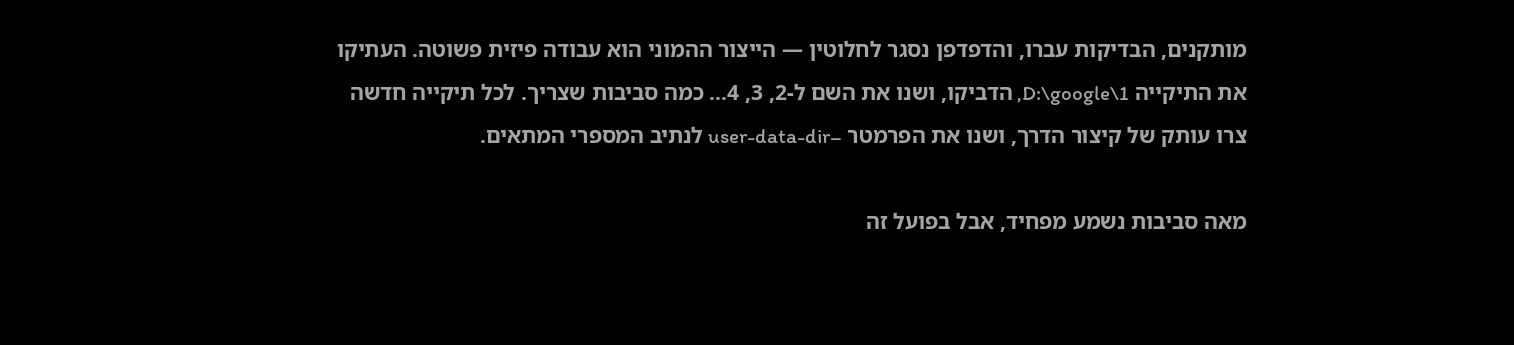מותקנים, הבדיקות עברו, והדפדפן נסגר לחלוטין — הייצור ההמוני הוא עבודה פיזית פשוטה. העתיקו את התיקייה D:\google\1, הדביקו, ושנו את השם ל-2, 3, 4… כמה סביבות שצריך. לכל תיקייה חדשה צרו עותק של קיצור הדרך, ושנו את הפרמטר –user-data-dir לנתיב המספרי המתאים.

מאה סביבות נשמע מפחיד, אבל בפועל זה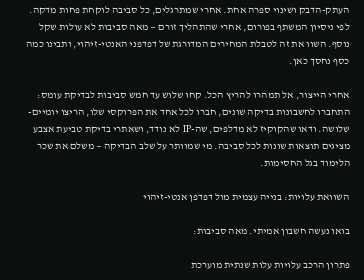העתק-הדבק ושינוי ספרה אחת. אחרי שמתרגלים, כל סביבה לוקחת פחות מדקה. לפי ניסיון המשתף בפורום, אחרי שהתהליך זורם — מאה סביבות לא עולות שקל נוסף. השוו את זה לטבלת המחירים המדורגת של דפדפני האנטי-זיהוי, ותבינו כמה כסף נחסך כאן.

אחרי הייצור, אל תמהרו להריץ הכל. קחו שלוש עד חמש סביבות לבדיקת עומס: התחברו לחשבונות בדיקה שונים, חברו לכל אחד את הפרוקסי שלו, הריצו יומיים-שלושה. ודאו שהקוקיז לא מדלפים, שה-IP לא נודד, ושאתרי בדיקת טביעת אצבע מציגים תוצאות שונות לכל סביבה. מי שמוותר על שלב הבדיקה — משלם את שכר הלימוד בגל החסימות.

השוואת עלויות: בנייה עצמית מול דפדפן אנטי-זיהוי

בואו נעשה חשבון אמיתי. מאה סביבות:

פתרון הרכב עלויות עלות שנתית מוערכת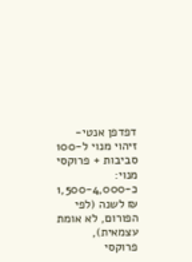דפדפן אנטי-זיהוי מנוי ל-100 סביבות + פרוקסי מנוי: כ-1,500-4,000 ₪ לשנה (לפי הפורום, לא אומת עצמאית), פרוקסי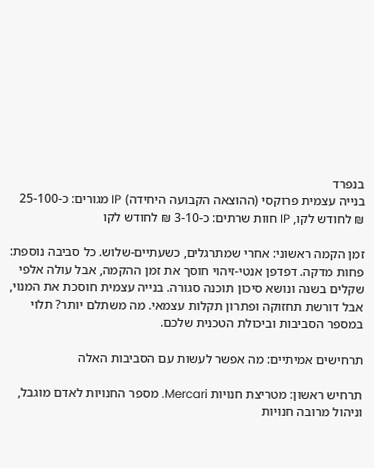בנפרד
בנייה עצמית פרוקסי (ההוצאה הקבועה היחידה) IP מגורים: כ-25-100 ₪ לחודש לקו, IP חוות שרתים: כ-3-10 ₪ לחודש לקו

זמן הקמה ראשוני: אחרי שמתרגלים, כשעתיים-שלוש. כל סביבה נוספת: פחות מדקה. דפדפן אנטי-זיהוי חוסך את זמן ההקמה, אבל עולה אלפי שקלים בשנה ונושא סיכון תוכנה סגורה. בנייה עצמית חוסכת את המנוי, אבל דורשת תחזוקה ופתרון תקלות עצמאי. מה משתלם יותר? תלוי במספר הסביבות וביכולת הטכנית שלכם.

תרחישים אמיתיים: מה אפשר לעשות עם הסביבות האלה

תרחיש ראשון: מטריצת חנויות Mercari. מספר החנויות לאדם מוגבל, וניהול מרובה חנויות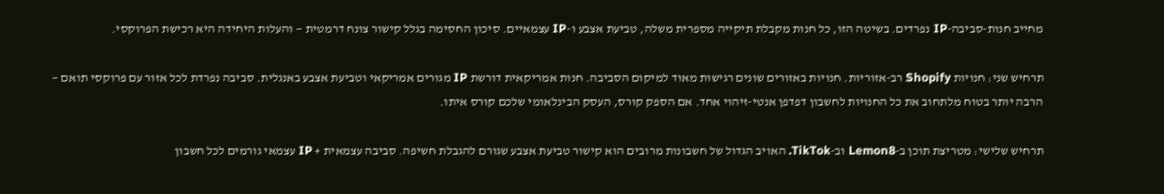מחייב חנות-סביבה-IP נפרדים. בשיטה הזו, כל חנות מקבלת תיקייה מספרית משלה, טביעת אצבע ו-IP עצמאיים. סיכון החסימה בגלל קישור צונח דרמטית — והעלות היחידה היא רכישת הפרוקסי.

תרחיש שני: חנויות Shopify רב-אזוריות. חנויות באזורים שונים רגישות מאוד למיקום הסביבה. חנות אמריקאית דורשת IP מגורים אמריקאי וטביעת אצבע באנגלית. סביבה נפרדת לכל אזור עם פרוקסי תואם — הרבה יותר בטוח מלתחוב את כל החנויות לחשבון דפדפן אנטי-זיהוי אחד. אם הספק קורס, העסק הבינלאומי שלכם קורס איתו.

תרחיש שלישי: מטריצת תוכן ב-Lemon8 וב-TikTok. האויב הגדול של חשבונות מרובים הוא קישור טביעת אצבע שגורם להגבלת חשיפה. סביבה עצמאית + IP עצמאי גורמים לכל חשבון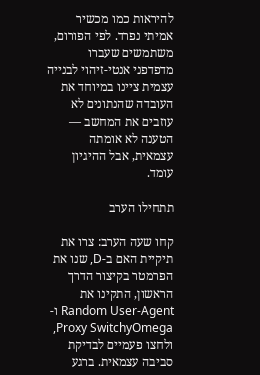להיראות כמו מכשיר אמיתי נפרד. לפי הפורום, משתמשים שעברו מדפדפני אנטי-זיהוי לבנייה עצמית ציינו במיוחד את העובדה שהנתונים לא עוזבים את המחשב — הטענה לא אומתה עצמאית, אבל ההיגיון עומד.

תתחילו הערב

קחו שעה הערב: צרו את תיקיית האם ב-D, שנו את הפרמטר בקיצור הדרך הראשון, התקינו את Random User-Agent ו-Proxy SwitchyOmega, ולחצו פעמיים לבדיקת סביבה עצמאית. ברגע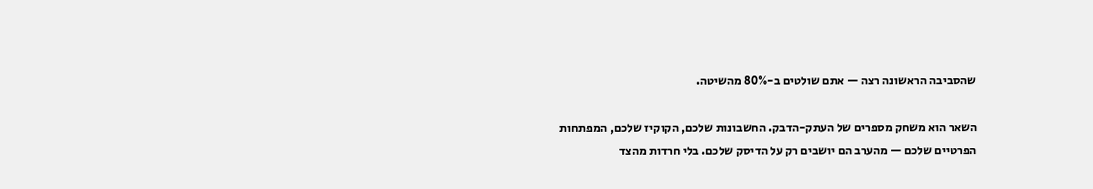שהסביבה הראשונה רצה — אתם שולטים ב-80% מהשיטה.

השאר הוא משחק מספרים של העתק-הדבק. החשבונות שלכם, הקוקיז שלכם, המפתחות הפרטיים שלכם — מהערב הם יושבים רק על הדיסק שלכם. בלי חרדות מהצד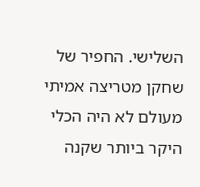השלישי. החפיר של שחקן מטריצה אמיתי מעולם לא היה הכלי היקר ביותר שקנה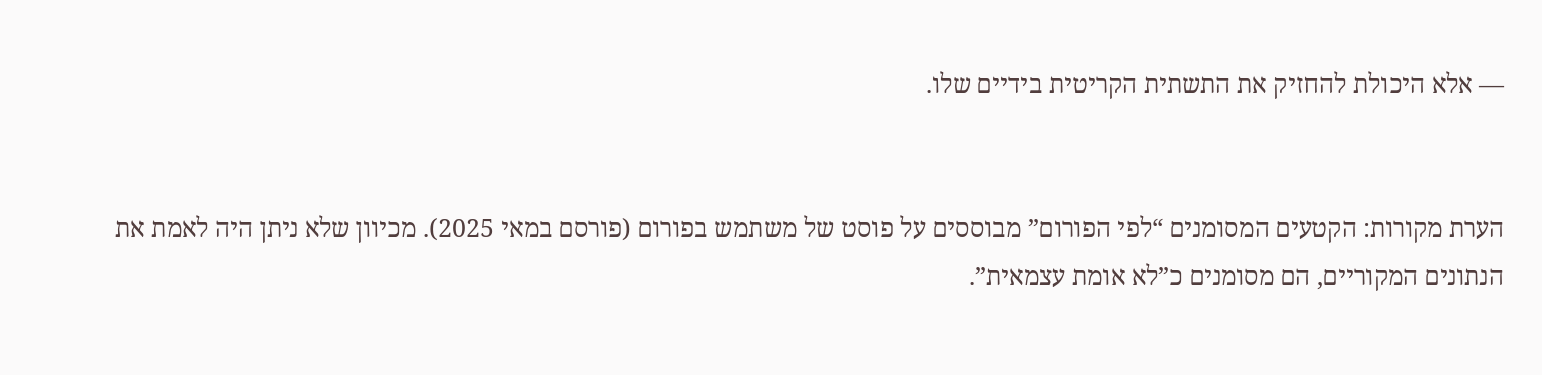— אלא היכולת להחזיק את התשתית הקריטית בידיים שלו.


הערת מקורות: הקטעים המסומנים “לפי הפורום” מבוססים על פוסט של משתמש בפורום (פורסם במאי 2025). מכיוון שלא ניתן היה לאמת את הנתונים המקוריים, הם מסומנים כ”לא אומת עצמאית”.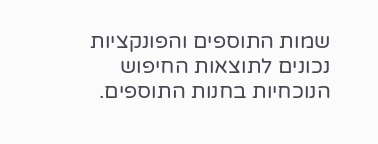שמות התוספים והפונקציות נכונים לתוצאות החיפוש הנוכחיות בחנות התוספים.